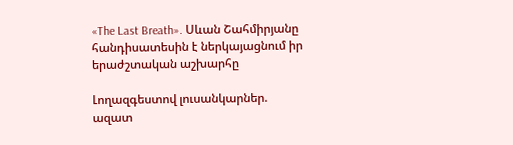«The Last Breath». Սևան Շահմիրյանը հանդիսատեսին է ներկայացնում իր երաժշտական աշխարհը

Լողազգեստով լուսանկարներ. ազատ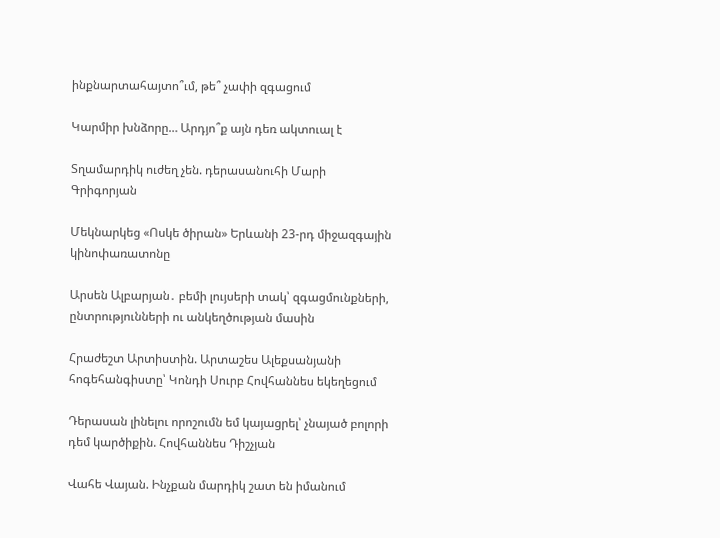ինքնարտահայտո՞ւմ, թե՞ չափի զգացում

Կարմիր խնձորը… Արդյո՞ք այն դեռ ակտուալ է

Տղամարդիկ ուժեղ չեն. դերասանուհի Մարի Գրիգորյան

Մեկնարկեց «Ոսկե ծիրան» Երևանի 23-րդ միջազգային կինոփառատոնը

Արսեն Ալբարյան․ բեմի լույսերի տակ՝ զգացմունքների, ընտրությունների ու անկեղծության մասին

Հրաժեշտ Արտիստին. Արտաշես Ալեքսանյանի հոգեհանգիստը՝ Կոնդի Սուրբ Հովհաննես եկեղեցում

Դերասան լինելու որոշումն եմ կայացրել՝ չնայած բոլորի դեմ կարծիքին. Հովհաննես Դիշչյան

Վահե Վայան. Ինչքան մարդիկ շատ են իմանում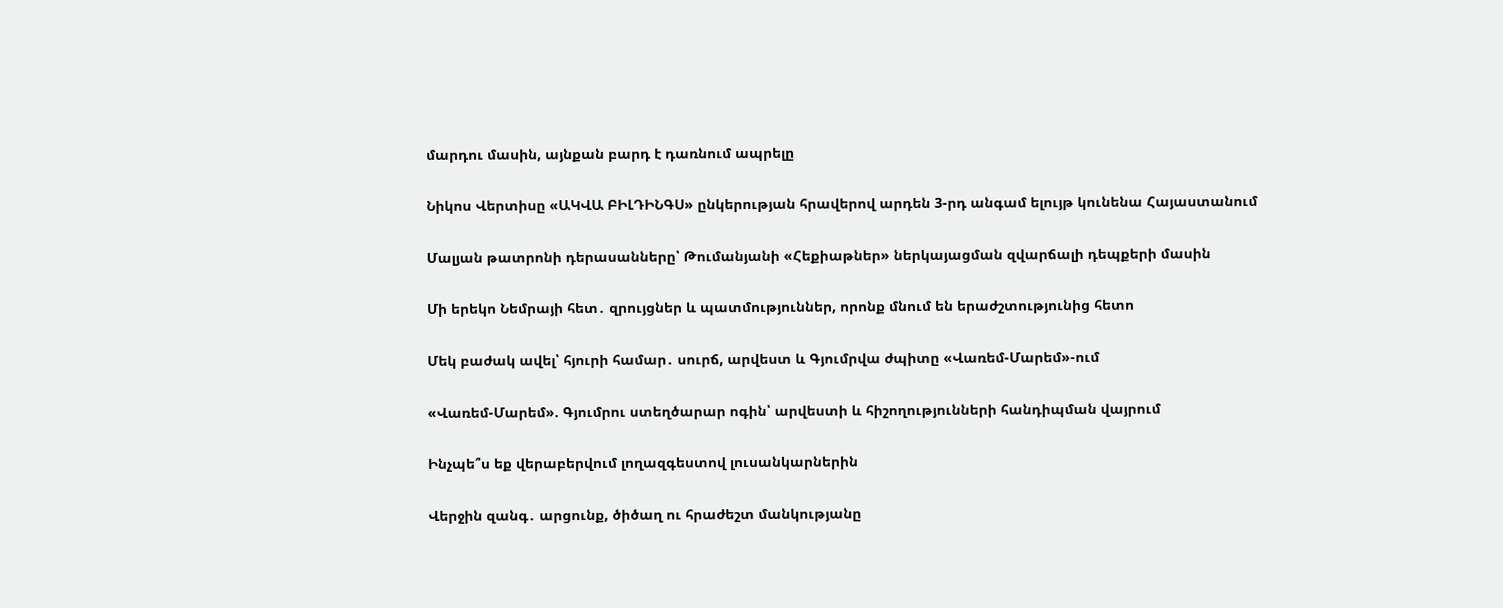մարդու մասին, այնքան բարդ է դառնում ապրելը

Նիկոս Վերտիսը «ԱԿՎԱ ԲԻԼԴԻՆԳՍ» ընկերության հրավերով արդեն 3-րդ անգամ ելույթ կունենա Հայաստանում

Մալյան թատրոնի դերասանները՝ Թումանյանի «Հեքիաթներ» ներկայացման զվարճալի դեպքերի մասին

Մի երեկո Նեմրայի հետ․ զրույցներ և պատմություններ, որոնք մնում են երաժշտությունից հետո

Մեկ բաժակ ավել՝ հյուրի համար․ սուրճ, արվեստ և Գյումրվա ժպիտը «Վառեմ-Մարեմ»-ում

«Վառեմ-Մարեմ». Գյումրու ստեղծարար ոգին՝ արվեստի և հիշողությունների հանդիպման վայրում

Ինչպե՞ս եք վերաբերվում լողազգեստով լուսանկարներին

Վերջին զանգ․ արցունք, ծիծաղ ու հրաժեշտ մանկությանը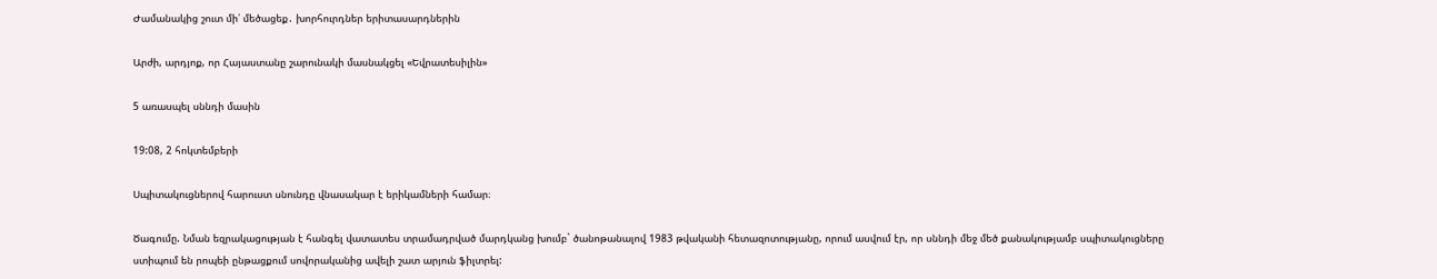Ժամանակից շուտ մի՛ մեծացեք․ խորհուրդներ երիտասարդներին

Արժի, արդյոք, որ Հայաստանը շարունակի մասնակցել «Եվրատեսիլին»

5 առասպել սննդի մասին

19:08, 2 հոկտեմբերի

Սպիտակուցներով հարուստ սնունդը վնասակար է երիկամների համար։

Ծագումը. Նման եզրակացության է հանգել վատատես տրամադրված մարդկանց խումբ` ծանոթանալով 1983 թվականի հետազոտությանը, որում ասվում էր, որ սննդի մեջ մեծ քանակությամբ սպիտակուցները ստիպում են րոպեի ընթացքում սովորականից ավելի շատ արյուն ֆիլտրել: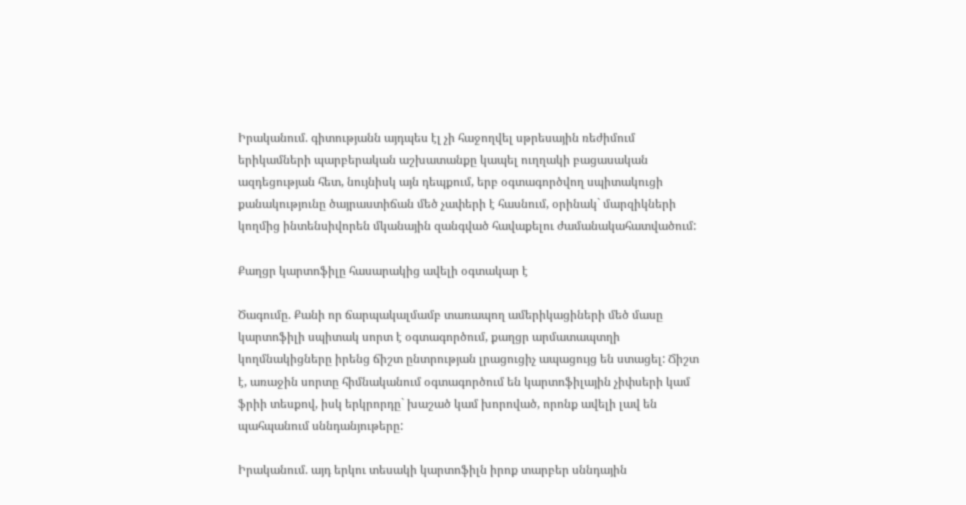Իրականում. գիտությանն այդպես էլ չի հաջողվել սթրեսային ռեժիմում երիկամների պարբերական աշխատանքը կապել ուղղակի բացասական ազդեցության հետ, նույնիսկ այն դեպքում, երբ օգտագործվող սպիտակուցի քանակությունը ծայրաստիճան մեծ չափերի է հասնում, օրինակ` մարզիկների կողմից ինտենսիվորեն մկանային զանգված հավաքելու ժամանակահատվածում:

Քաղցր կարտոֆիլը հասարակից ավելի օգտակար է

Ծագումը. Քանի որ ճարպակալմամբ տառապող ամերիկացիների մեծ մասը կարտոֆիլի սպիտակ սորտ է օգտագործում, քաղցր արմատապտղի կողմնակիցները իրենց ճիշտ ընտրության լրացուցիչ ապացույց են ստացել: Ճիշտ է, առաջին սորտը հիմնականում օգտագործում են կարտոֆիլային չիփսերի կամ ֆրիի տեսքով, իսկ երկրորդը` խաշած կամ խորոված, որոնք ավելի լավ են պահպանում սննդանյութերը:

Իրականում. այդ երկու տեսակի կարտոֆիլն իրոք տարբեր սննդային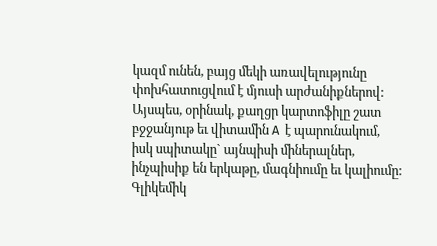կազմ ունեն, բայց մեկի առավելությունը փոխհատուցվում է մյուսի արժանիքներով: Այսպես, օրինակ, քաղցր կարտոֆիլը շատ բջջանյութ եւ վիտամին А  է պարունակում, իսկ սպիտակը` այնպիսի միներալներ, ինչպիսիք են երկաթը, մագնիումը եւ կալիումը:  Գլիկեմիկ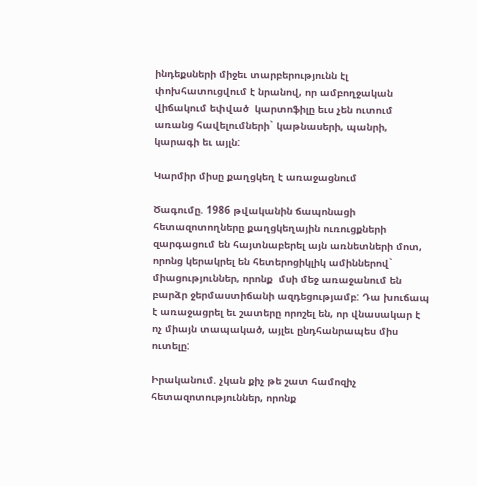ինդեքսների միջեւ տարբերությունն էլ փոխհատուցվում է նրանով, որ ամբողջական վիճակում եփված  կարտոֆիլը եւս չեն ուտում առանց հավելումների` կաթնասերի, պանրի, կարագի եւ այլն:

Կարմիր միսը քաղցկեղ է առաջացնում

Ծագումը. 1986 թվականին ճապոնացի հետազոտողները քաղցկեղային ուռուցքների զարգացում են հայտնաբերել այն առնետների մոտ, որոնց կերակրել են հետերոցիկլիկ ամիններով` միացություններ, որոնք  մսի մեջ առաջանում են բարձր ջերմաստիճանի ազդեցությամբ: Դա խուճապ է առաջացրել եւ շատերը որոշել են, որ վնասակար է  ոչ միայն տապակած, այլեւ ընդհանրապես միս ուտելը:

Իրականում. չկան քիչ թե շատ համոզիչ հետազոտություններ, որոնք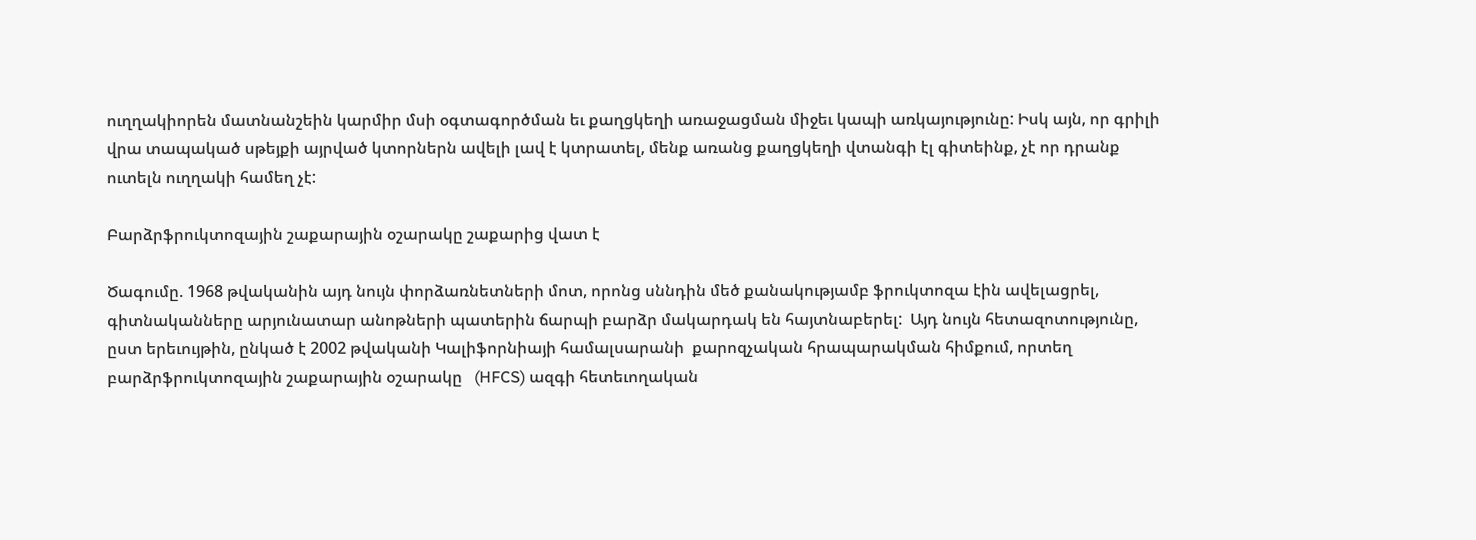ուղղակիորեն մատնանշեին կարմիր մսի օգտագործման եւ քաղցկեղի առաջացման միջեւ կապի առկայությունը: Իսկ այն, որ գրիլի վրա տապակած սթեյքի այրված կտորներն ավելի լավ է կտրատել, մենք առանց քաղցկեղի վտանգի էլ գիտեինք, չէ որ դրանք ուտելն ուղղակի համեղ չէ:

Բարձրֆրուկտոզային շաքարային օշարակը շաքարից վատ է

Ծագումը. 1968 թվականին այդ նույն փորձառնետների մոտ, որոնց սննդին մեծ քանակությամբ ֆրուկտոզա էին ավելացրել, գիտնականները արյունատար անոթների պատերին ճարպի բարձր մակարդակ են հայտնաբերել:  Այդ նույն հետազոտությունը, ըստ երեւույթին, ընկած է 2002 թվականի Կալիֆորնիայի համալսարանի  քարոզչական հրապարակման հիմքում, որտեղ բարձրֆրուկտոզային շաքարային օշարակը   (HFCS) ազգի հետեւողական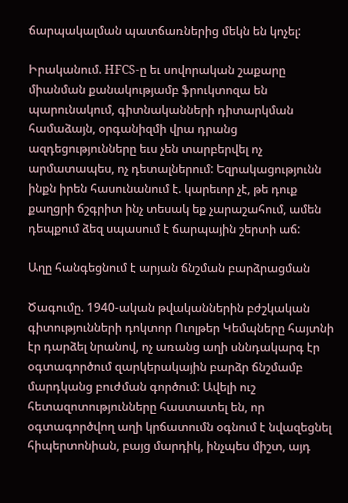ճարպակալման պատճառներից մեկն են կոչել:

Իրականում. HFCS-ը եւ սովորական շաքարը միանման քանակությամբ ֆրուկտոզա են պարունակում, գիտնականների դիտարկման համաձայն, օրգանիզմի վրա դրանց ազդեցությունները եւս չեն տարբերվել ոչ արմատապես, ոչ դետալներում: Եզրակացությունն ինքն իրեն հասունանում է. կարեւոր չէ, թե դուք քաղցրի ճշգրիտ ինչ տեսակ եք չարաշահում, ամեն դեպքում ձեզ սպասում է ճարպային շերտի աճ:

Աղը հանգեցնում է արյան ճնշման բարձրացման

Ծագումը. 1940-ական թվականներին բժշկական գիտությունների դոկտոր Ուոլթեր Կեմպները հայտնի էր դարձել նրանով, ոչ առանց աղի սննդակարգ էր օգտագործում զարկերակային բարձր ճնշմամբ մարդկանց բուժման գործում: Ավելի ուշ հետազոտությունները հաստատել են, որ օգտագործվող աղի կրճատումն օգնում է նվազեցնել հիպերտոնիան, բայց մարդիկ, ինչպես միշտ, այդ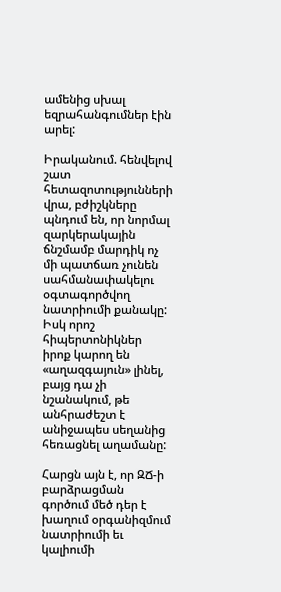ամենից սխալ եզրահանգումներ էին արել:

Իրականում. հենվելով շատ հետազոտությունների վրա, բժիշկները պնդում են, որ նորմալ զարկերակային ճնշմամբ մարդիկ ոչ մի պատճառ չունեն սահմանափակելու օգտագործվող նատրիումի քանակը: Իսկ որոշ հիպերտոնիկներ իրոք կարող են  «աղազգայուն» լինել, բայց դա չի նշանակում, թե անհրաժեշտ է անիջապես սեղանից հեռացնել աղամանը:

Հարցն այն է, որ ԶՃ-ի բարձրացման գործում մեծ դեր է խաղում օրգանիզմում նատրիումի եւ կալիումի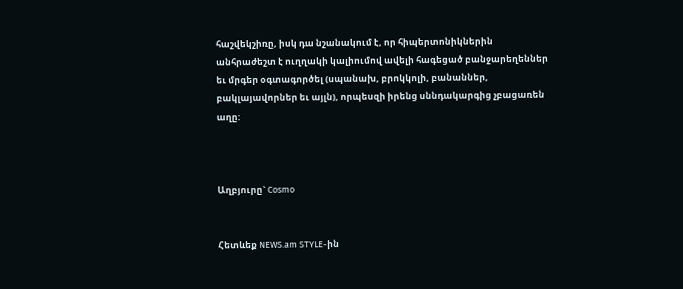հաշվեկշիռը, իսկ դա նշանակում է, որ հիպերտոնիկներին անհրաժեշտ է ուղղակի կալիումով ավելի հագեցած բանջարեղեններ եւ մրգեր օգտագործել (սպանախ, բրոկկոլի, բանաններ, բակլայավորներ եւ այլն), որպեսզի իրենց սննդակարգից չբացառեն աղը:



Աղբյուրը` Cosmo


Հետևեք NEWS.am STYLE-ին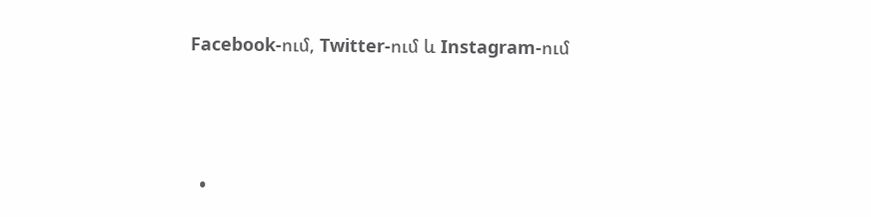Facebook-ում, Twitter-ում և Instagram-ում





  •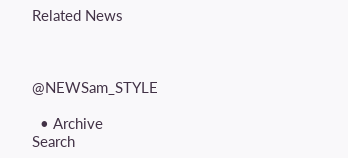Related News



@NEWSam_STYLE

  • Archive
Search